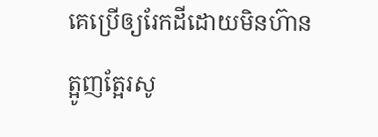គេប្រើឲ្យរែកដីដោយមិនហ៊ានត្អូញត្អែរសូ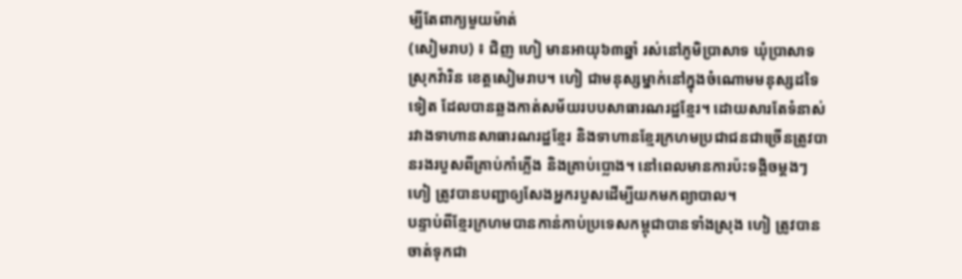ម្បីតែពាក្យមួយម៉ាត់
(សៀមរាប) ៖ ជិញ ហៀ មានអាយុ៦៣ឆ្នាំ រស់នៅភូមិប្រាសាទ ឃុំប្រាសាទ ស្រុកវ៉ារិន ខេត្តសៀមរាប។ ហៀ ជាមនុស្សម្នាក់នៅក្នុងចំណោមមនុស្សដទៃទៀត ដែលបានឆ្លងកាត់សម័យរបបសាធារណរដ្ឋខ្មែរ។ ដោយសារតែទំនាស់រវាងទាហានសាធារណរដ្ឋខ្មែរ និងទាហានខ្មែរក្រហមប្រជាជនជាច្រើនត្រូវបានរងរបួសពីគ្រាប់កាំភ្លើង និងគ្រាប់ប្លោង។ នៅពេលមានការប៉ះទង្គិចម្ដងៗ ហៀ ត្រូវបានបញ្ជាឲ្យសែងអ្នករបួសដើម្បីយកមកព្យាបាល។
បន្ទាប់ពីខ្មែរក្រហមបានកាន់កាប់ប្រទេសកម្ពុជាបានទាំងស្រុង ហៀ ត្រូវបានចាត់ទុកជា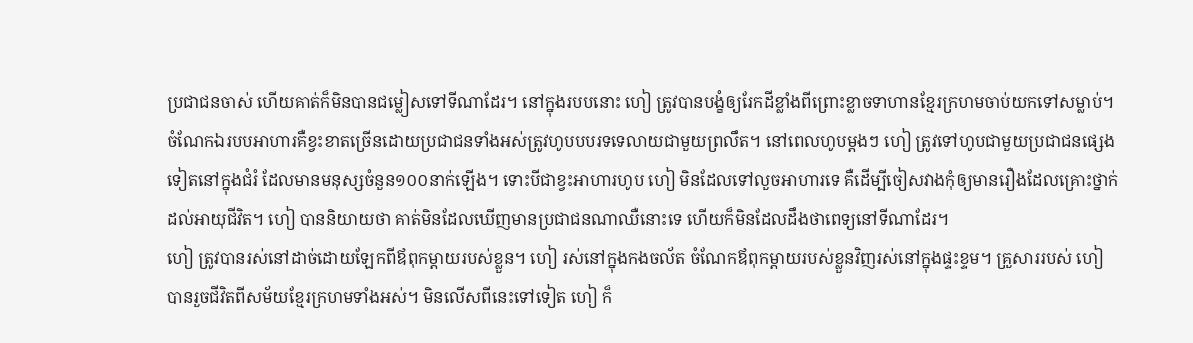ប្រជាជនចាស់ ហើយគាត់ក៏មិនបានជម្លៀសទៅទីណាដែរ។ នៅក្នុងរបបនោះ ហៀ ត្រូវបានបង្ខំឲ្យរែកដីខ្លាំងពីព្រោះខ្លាចទាហានខ្មែរក្រហមចាប់យកទៅសម្លាប់។ ចំណែកឯរបបអាហារគឺខ្វះខាតច្រើនដោយប្រជាជនទាំងអស់ត្រូវហូបបបរទទេលាយជាមួយព្រលឹត។ នៅពេលហូបម្ដងៗ ហៀ ត្រូវទៅហូបជាមួយប្រជាជនផ្សេងទៀតនៅក្នុងជំរំ ដែលមានមនុស្សចំនួន១០០នាក់ឡើង។ ទោះបីជាខ្វះអាហារហូប ហៀ មិនដែលទៅលួចអាហារទេ គឺដើម្បីចៀសវាងកុំឲ្យមានរឿងដែលគ្រោះថ្នាក់ដល់អាយុជីវិត។ ហៀ បាននិយាយថា គាត់មិនដែលឃើញមានប្រជាជនណាឈឺនោះទេ ហើយក៏មិនដែលដឹងថាពេទ្យនៅទីណាដែរ។
ហៀ ត្រូវបានរស់នៅដាច់ដោយឡែកពីឪពុកម្ដាយរបស់ខ្លួន។ ហៀ រស់នៅក្នុងកងចល័ត ចំណែកឪពុកម្ដាយរបស់ខ្លួនវិញរស់នៅក្នុងផ្ទះខ្ទម។ គ្រួសាររបស់ ហៀ បានរួចជីវិតពីសម័យខ្មែរក្រហមទាំងអស់។ មិនលើសពីនេះទៅទៀត ហៀ ក៏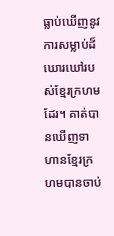ធ្លាប់ឃើញនូវការសម្លាប់ដ៏ឃោរឃៅរបស់ខ្មែរក្រហមដែរ។ គាត់បានឃើញទាហានខ្មែរក្រហមបានចាប់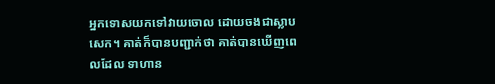អ្នកទោសយកទៅវាយចោល ដោយចងជាស្លាបសេក។ គាត់ក៏បានបញ្ជាក់ថា គាត់បានឃើញពេលដែល ទាហាន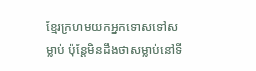ខ្មែរក្រហមយកអ្នកទោសទៅសម្លាប់ ប៉ុន្តែមិនដឹងថាសម្លាប់នៅទី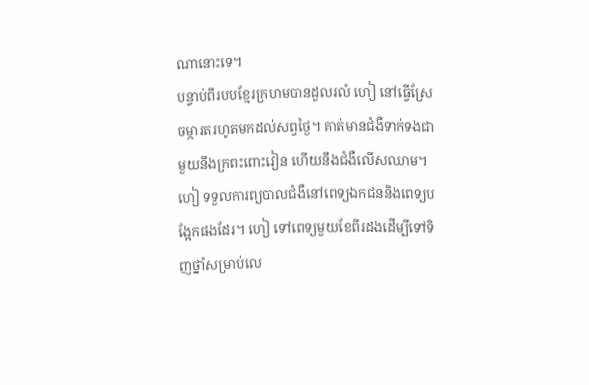ណានោះទេ។
បន្ទាប់ពីរបបខ្មែរក្រហមបានដួលរលំ ហៀ នៅធ្វើស្រែ ចម្ការតរហូតមកដល់សព្វថ្ងៃ។ គាត់មានជំងឺទាក់ទងជាមួយនឹងក្រពះពោះវៀន ហើយនឹងជំងឺលើសឈាម។ហៀ ទទួលការព្យបាលជំងឺនៅពេទ្យឯកជននិងពេទ្យបង្អែកផងដែរ។ ហៀ ទៅពេទ្យមួយខែពីរដងដើម្បីទៅទិញថ្នាំសម្រាប់លេ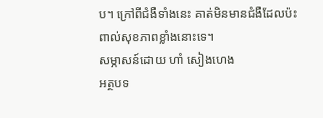ប។ ក្រៅពីជំងឺទាំងនេះ គាត់មិនមានជំងឺដែលប៉ះពាល់សុខភាពខ្លាំងនោះទេ។
សម្ភាសន៍ដោយ ហាំ សៀងហេង
អត្ថបទ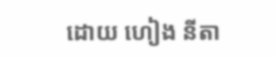ដោយ ហៀង នីតា